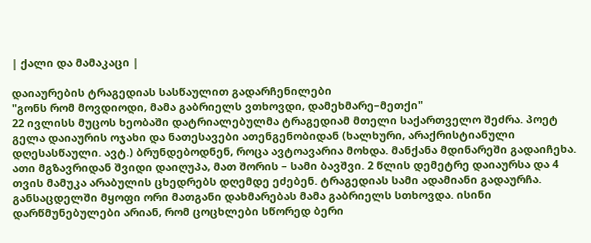| ქალი და მამაკაცი |

დაიაურების ტრაგედიას სასწაულით გადარჩენილები
"გონს რომ მოვდიოდი, მამა გაბრიელს ვთხოვდი, დამეხმარე–მეთქი"
22 ივლისს მუცოს ხეობაში დატრიალებულმა ტრაგედიამ მთელი საქართველო შეძრა. პოეტ გელა დაიაურის ოჯახი და ნათესავები ათენგენობიდან (ხალხური, არაქრისტიანული დღესასწაული. ავტ.) ბრუნდებოდნენ, როცა ავტოავარია მოხდა. მანქანა მდინარეში გადაიჩეხა. ათი მგზავრიდან შვიდი დაიღუპა, მათ შორის – სამი ბავშვი. 2 წლის დემეტრე დაიაურსა და 4 თვის მამუკა არაბულის ცხედრებს დღემდე ეძებენ. ტრაგედიას სამი ადამიანი გადაურჩა. განსაცდელში მყოფი ორი მათგანი დახმარებას მამა გაბრიელს სთხოვდა. ისინი დარწმუნებულები არიან, რომ ცოცხლები სწორედ ბერი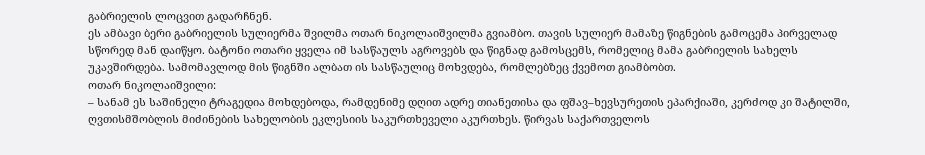გაბრიელის ლოცვით გადარჩნენ.
ეს ამბავი ბერი გაბრიელის სულიერმა შვილმა ოთარ ნიკოლაიშვილმა გვიამბო. თავის სულიერ მამაზე წიგნების გამოცემა პირველად სწორედ მან დაიწყო. ბატონი ოთარი ყველა იმ სასწაულს აგროვებს და წიგნად გამოსცემს, რომელიც მამა გაბრიელის სახელს უკავშირდება. სამომავლოდ მის წიგნში ალბათ ის სასწაულიც მოხვდება, რომლებზეც ქვემოთ გიამბობთ.
ოთარ ნიკოლაიშვილი:
– სანამ ეს საშინელი ტრაგედია მოხდებოდა, რამდენიმე დღით ადრე თიანეთისა და ფშავ–ხევსურეთის ეპარქიაში, კერძოდ კი შატილში, ღვთისმშობლის მიძინების სახელობის ეკლესიის საკურთხეველი აკურთხეს. წირვას საქართველოს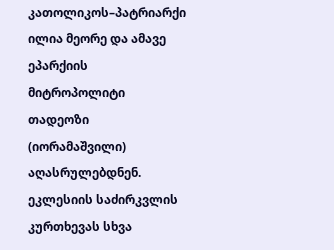კათოლიკოს–პატრიარქი ილია მეორე და ამავე ეპარქიის მიტროპოლიტი თადეოზი (იორამაშვილი) აღასრულებდნენ. ეკლესიის საძირკვლის კურთხევას სხვა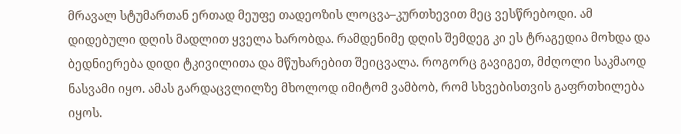მრავალ სტუმართან ერთად მეუფე თადეოზის ლოცვა–კურთხევით მეც ვესწრებოდი. ამ დიდებული დღის მადლით ყველა ხარობდა. რამდენიმე დღის შემდეგ კი ეს ტრაგედია მოხდა და ბედნიერება დიდი ტკივილითა და მწუხარებით შეიცვალა. როგორც გავიგეთ, მძღოლი საკმაოდ ნასვამი იყო. ამას გარდაცვლილზე მხოლოდ იმიტომ ვამბობ, რომ სხვებისთვის გაფრთხილება იყოს.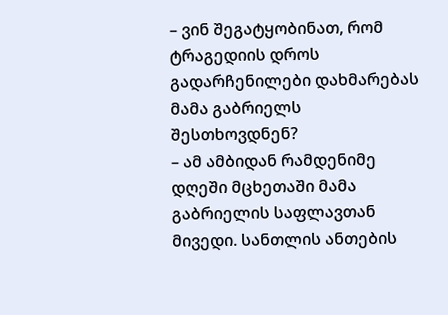– ვინ შეგატყობინათ, რომ ტრაგედიის დროს გადარჩენილები დახმარებას მამა გაბრიელს შესთხოვდნენ?
– ამ ამბიდან რამდენიმე დღეში მცხეთაში მამა გაბრიელის საფლავთან მივედი. სანთლის ანთების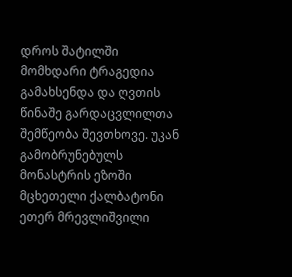დროს შატილში მომხდარი ტრაგედია გამახსენდა და ღვთის წინაშე გარდაცვლილთა შემწეობა შევთხოვე. უკან გამობრუნებულს მონასტრის ეზოში მცხეთელი ქალბატონი ეთერ მრევლიშვილი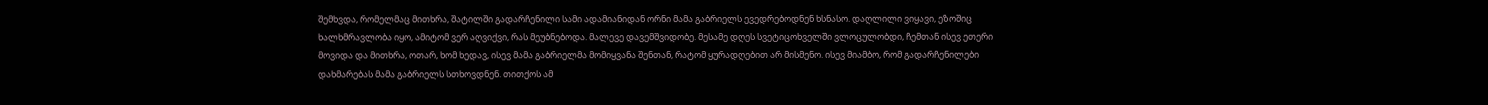შემხვდა, რომელმაც მითხრა, შატილში გადარჩენილი სამი ადამიანიდან ორნი მამა გაბრიელს ევედრებოდნენ ხსნასო. დაღლილი ვიყავი, ეზოშიც ხალხმრავლობა იყო, ამიტომ ვერ აღვიქვი, რას მეუბნებოდა. მალევე დავემშვიდობე. მესამე დღეს სვეტიცოხველში ვლოცულობდი, ჩემთან ისევ ეთერი მოვიდა და მითხრა, ოთარ, ხომ ხედავ, ისევ მამა გაბრიელმა მომიყვანა შენთან, რატომ ყურადღებით არ მისმენო. ისევ მიამბო, რომ გადარჩენილები დახმარებას მამა გაბრიელს სთხოვდნენ. თითქოს ამ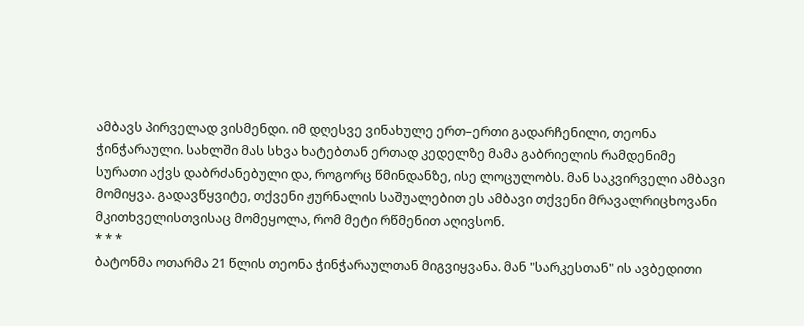ამბავს პირველად ვისმენდი. იმ დღესვე ვინახულე ერთ–ერთი გადარჩენილი, თეონა ჭინჭარაული. სახლში მას სხვა ხატებთან ერთად კედელზე მამა გაბრიელის რამდენიმე სურათი აქვს დაბრძანებული და, როგორც წმინდანზე, ისე ლოცულობს. მან საკვირველი ამბავი მომიყვა. გადავწყვიტე, თქვენი ჟურნალის საშუალებით ეს ამბავი თქვენი მრავალრიცხოვანი მკითხველისთვისაც მომეყოლა, რომ მეტი რწმენით აღივსონ.
* * *
ბატონმა ოთარმა 21 წლის თეონა ჭინჭარაულთან მიგვიყვანა. მან "სარკესთან" ის ავბედითი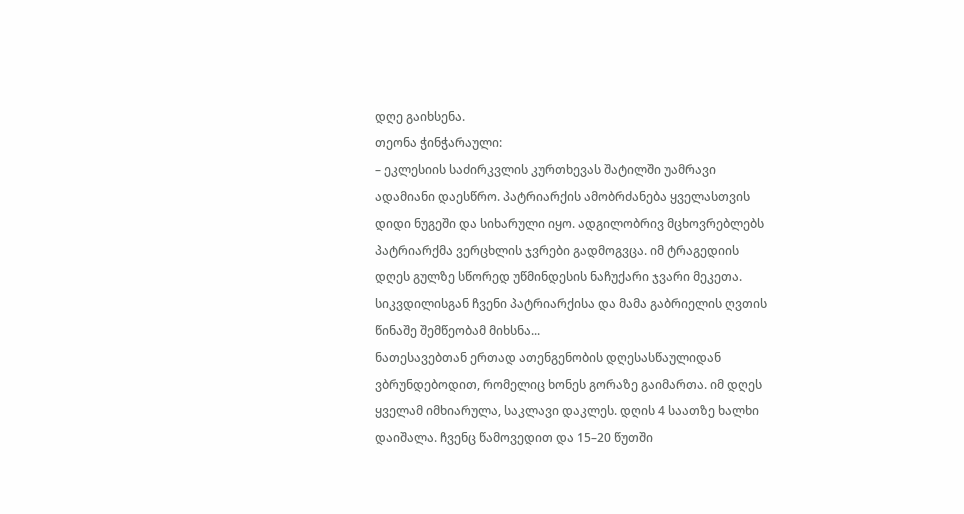დღე გაიხსენა.
თეონა ჭინჭარაული:
– ეკლესიის საძირკვლის კურთხევას შატილში უამრავი ადამიანი დაესწრო. პატრიარქის ამობრძანება ყველასთვის დიდი ნუგეში და სიხარული იყო. ადგილობრივ მცხოვრებლებს პატრიარქმა ვერცხლის ჯვრები გადმოგვცა. იმ ტრაგედიის დღეს გულზე სწორედ უწმინდესის ნაჩუქარი ჯვარი მეკეთა. სიკვდილისგან ჩვენი პატრიარქისა და მამა გაბრიელის ღვთის წინაშე შემწეობამ მიხსნა...
ნათესავებთან ერთად ათენგენობის დღესასწაულიდან ვბრუნდებოდით, რომელიც ხონეს გორაზე გაიმართა. იმ დღეს ყველამ იმხიარულა, საკლავი დაკლეს. დღის 4 საათზე ხალხი დაიშალა. ჩვენც წამოვედით და 15–20 წუთში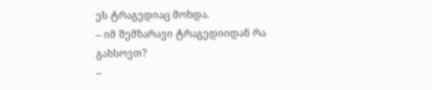ეს ტრაგედიაც მოხდა.
– იმ შემზარავი ტრაგედიიდან რა გახსოვთ?
–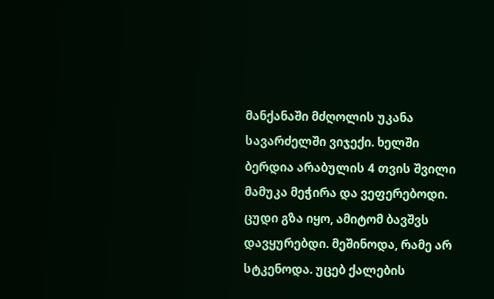მანქანაში მძღოლის უკანა სავარძელში ვიჯექი. ხელში ბერდია არაბულის 4 თვის შვილი მამუკა მეჭირა და ვეფერებოდი. ცუდი გზა იყო, ამიტომ ბავშვს დავყურებდი. მეშინოდა, რამე არ სტკენოდა. უცებ ქალების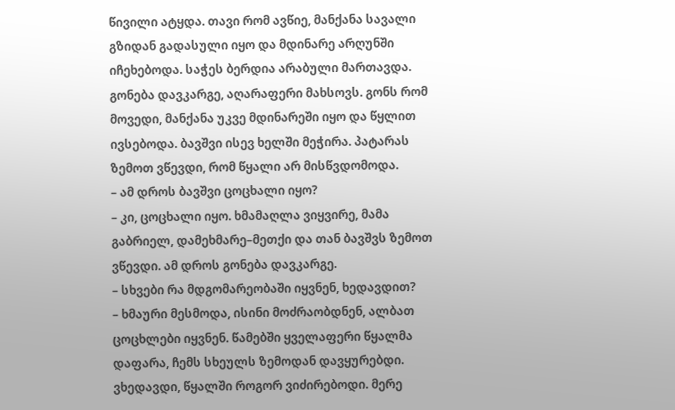წივილი ატყდა. თავი რომ ავწიე, მანქანა სავალი გზიდან გადასული იყო და მდინარე არღუნში იჩეხებოდა. საჭეს ბერდია არაბული მართავდა. გონება დავკარგე, აღარაფერი მახსოვს. გონს რომ მოვედი, მანქანა უკვე მდინარეში იყო და წყლით ივსებოდა. ბავშვი ისევ ხელში მეჭირა. პატარას ზემოთ ვწევდი, რომ წყალი არ მისწვდომოდა.
– ამ დროს ბავშვი ცოცხალი იყო?
– კი, ცოცხალი იყო. ხმამაღლა ვიყვირე, მამა გაბრიელ, დამეხმარე–მეთქი და თან ბავშვს ზემოთ ვწევდი. ამ დროს გონება დავკარგე.
– სხვები რა მდგომარეობაში იყვნენ, ხედავდით?
– ხმაური მესმოდა, ისინი მოძრაობდნენ, ალბათ ცოცხლები იყვნენ. წამებში ყველაფერი წყალმა დაფარა, ჩემს სხეულს ზემოდან დავყურებდი. ვხედავდი, წყალში როგორ ვიძირებოდი. მერე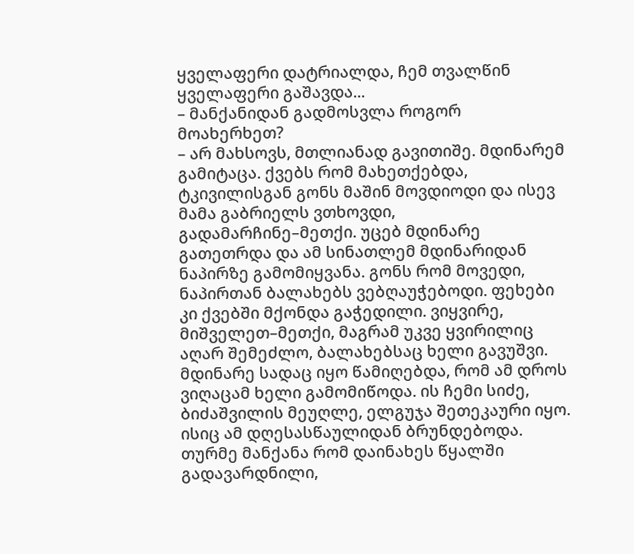ყველაფერი დატრიალდა, ჩემ თვალწინ ყველაფერი გაშავდა...
– მანქანიდან გადმოსვლა როგორ მოახერხეთ?
– არ მახსოვს, მთლიანად გავითიშე. მდინარემ გამიტაცა. ქვებს რომ მახეთქებდა, ტკივილისგან გონს მაშინ მოვდიოდი და ისევ მამა გაბრიელს ვთხოვდი, გადამარჩინე–მეთქი. უცებ მდინარე გათეთრდა და ამ სინათლემ მდინარიდან ნაპირზე გამომიყვანა. გონს რომ მოვედი, ნაპირთან ბალახებს ვებღაუჭებოდი. ფეხები კი ქვებში მქონდა გაჭედილი. ვიყვირე, მიშველეთ–მეთქი, მაგრამ უკვე ყვირილიც აღარ შემეძლო, ბალახებსაც ხელი გავუშვი. მდინარე სადაც იყო წამიღებდა, რომ ამ დროს ვიღაცამ ხელი გამომიწოდა. ის ჩემი სიძე, ბიძაშვილის მეუღლე, ელგუჯა შეთეკაური იყო. ისიც ამ დღესასწაულიდან ბრუნდებოდა. თურმე მანქანა რომ დაინახეს წყალში გადავარდნილი,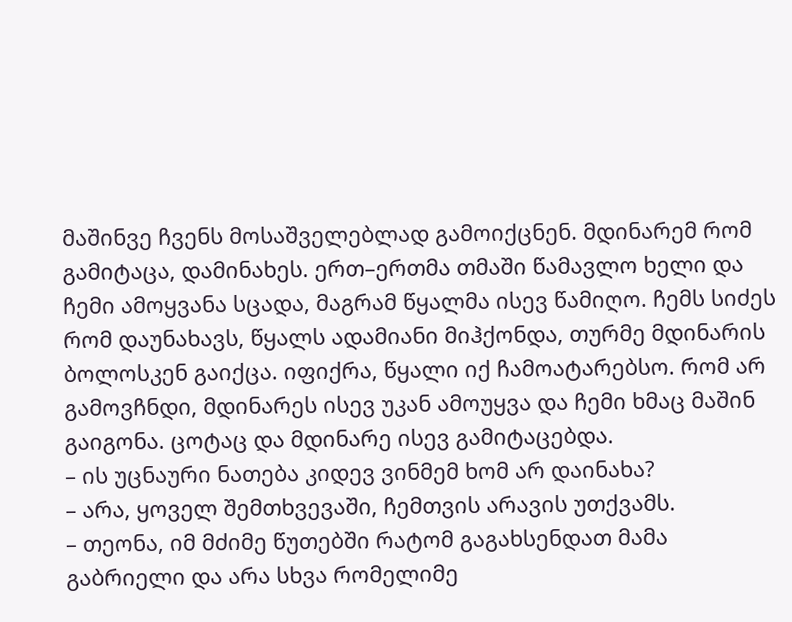მაშინვე ჩვენს მოსაშველებლად გამოიქცნენ. მდინარემ რომ გამიტაცა, დამინახეს. ერთ–ერთმა თმაში წამავლო ხელი და ჩემი ამოყვანა სცადა, მაგრამ წყალმა ისევ წამიღო. ჩემს სიძეს რომ დაუნახავს, წყალს ადამიანი მიჰქონდა, თურმე მდინარის ბოლოსკენ გაიქცა. იფიქრა, წყალი იქ ჩამოატარებსო. რომ არ გამოვჩნდი, მდინარეს ისევ უკან ამოუყვა და ჩემი ხმაც მაშინ გაიგონა. ცოტაც და მდინარე ისევ გამიტაცებდა.
– ის უცნაური ნათება კიდევ ვინმემ ხომ არ დაინახა?
– არა, ყოველ შემთხვევაში, ჩემთვის არავის უთქვამს.
– თეონა, იმ მძიმე წუთებში რატომ გაგახსენდათ მამა გაბრიელი და არა სხვა რომელიმე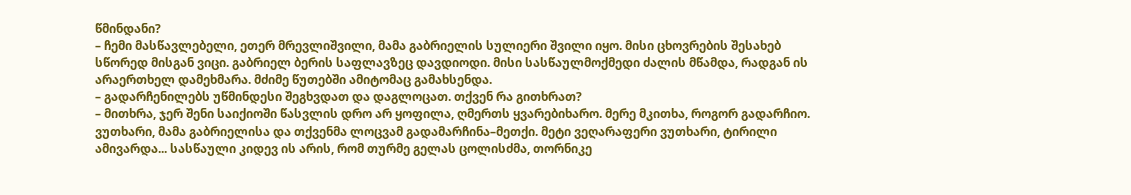წმინდანი?
– ჩემი მასწავლებელი, ეთერ მრევლიშვილი, მამა გაბრიელის სულიერი შვილი იყო. მისი ცხოვრების შესახებ სწორედ მისგან ვიცი. გაბრიელ ბერის საფლავზეც დავდიოდი. მისი სასწაულმოქმედი ძალის მწამდა, რადგან ის არაერთხელ დამეხმარა. მძიმე წუთებში ამიტომაც გამახსენდა.
– გადარჩენილებს უწმინდესი შეგხვდათ და დაგლოცათ. თქვენ რა გითხრათ?
– მითხრა, ჯერ შენი საიქიოში წასვლის დრო არ ყოფილა, ღმერთს ყვარებიხარო. მერე მკითხა, როგორ გადარჩიო. ვუთხარი, მამა გაბრიელისა და თქვენმა ლოცვამ გადამარჩინა–მეთქი. მეტი ვეღარაფერი ვუთხარი, ტირილი ამივარდა... სასწაული კიდევ ის არის, რომ თურმე გელას ცოლისძმა, თორნიკე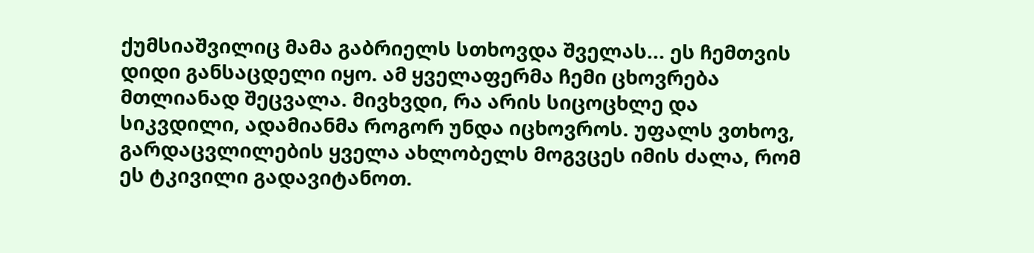ქუმსიაშვილიც მამა გაბრიელს სთხოვდა შველას... ეს ჩემთვის დიდი განსაცდელი იყო. ამ ყველაფერმა ჩემი ცხოვრება მთლიანად შეცვალა. მივხვდი, რა არის სიცოცხლე და სიკვდილი, ადამიანმა როგორ უნდა იცხოვროს. უფალს ვთხოვ, გარდაცვლილების ყველა ახლობელს მოგვცეს იმის ძალა, რომ ეს ტკივილი გადავიტანოთ.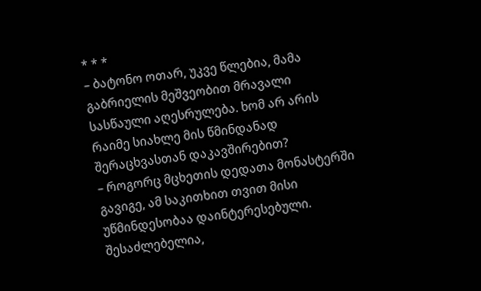* * *
– ბატონო ოთარ, უკვე წლებია, მამა გაბრიელის მეშვეობით მრავალი სასწაული აღესრულება. ხომ არ არის რაიმე სიახლე მის წმინდანად შერაცხვასთან დაკავშირებით?
– როგორც მცხეთის დედათა მონასტერში გავიგე, ამ საკითხით თვით მისი უწმინდესობაა დაინტერესებული. შესაძლებელია,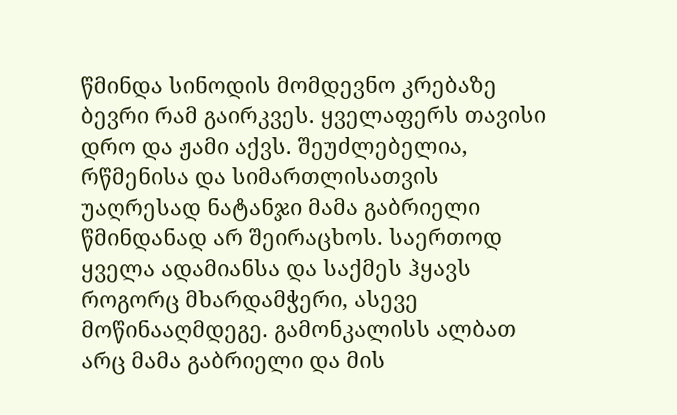წმინდა სინოდის მომდევნო კრებაზე ბევრი რამ გაირკვეს. ყველაფერს თავისი დრო და ჟამი აქვს. შეუძლებელია, რწმენისა და სიმართლისათვის უაღრესად ნატანჯი მამა გაბრიელი წმინდანად არ შეირაცხოს. საერთოდ ყველა ადამიანსა და საქმეს ჰყავს როგორც მხარდამჭერი, ასევე მოწინააღმდეგე. გამონკალისს ალბათ არც მამა გაბრიელი და მის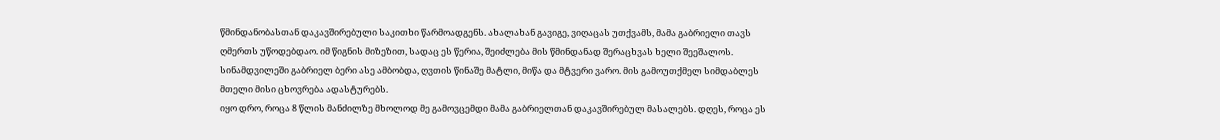წმინდანობასთან დაკავშირებული საკითხი წარმოადგენს. ახალახან გავიგე, ვიღაცას უთქვამს, მამა გაბრიელი თავს ღმერთს უწოდებდაო. იმ წიგნის მიზეზით, სადაც ეს წერია, შეიძლება მის წმინდანად შერაცხვას ხელი შეეშალოს. სინამდვილეში გაბრიელ ბერი ასე ამბობდა, ღვთის წინაშე მატლი, მიწა და მტვერი ვარო. მის გამოუთქმელ სიმდაბლეს მთელი მისი ცხოვრება ადასტურებს.
იყო დრო, როცა 8 წლის მანძილზე მხოლოდ მე გამოვცემდი მამა გაბრიელთან დაკავშირებულ მასალებს. დღეს, როცა ეს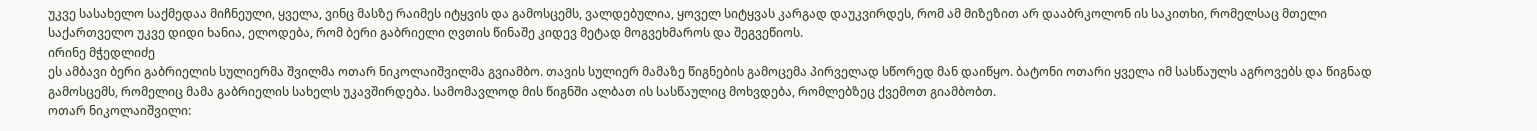უკვე სასახელო საქმედაა მიჩნეული, ყველა, ვინც მასზე რაიმეს იტყვის და გამოსცემს, ვალდებულია, ყოველ სიტყვას კარგად დაუკვირდეს, რომ ამ მიზეზით არ დააბრკოლონ ის საკითხი, რომელსაც მთელი საქართველო უკვე დიდი ხანია, ელოდება, რომ ბერი გაბრიელი ღვთის წინაშე კიდევ მეტად მოგვეხმაროს და შეგვეწიოს.
ირინე მჭედლიძე
ეს ამბავი ბერი გაბრიელის სულიერმა შვილმა ოთარ ნიკოლაიშვილმა გვიამბო. თავის სულიერ მამაზე წიგნების გამოცემა პირველად სწორედ მან დაიწყო. ბატონი ოთარი ყველა იმ სასწაულს აგროვებს და წიგნად გამოსცემს, რომელიც მამა გაბრიელის სახელს უკავშირდება. სამომავლოდ მის წიგნში ალბათ ის სასწაულიც მოხვდება, რომლებზეც ქვემოთ გიამბობთ.
ოთარ ნიკოლაიშვილი: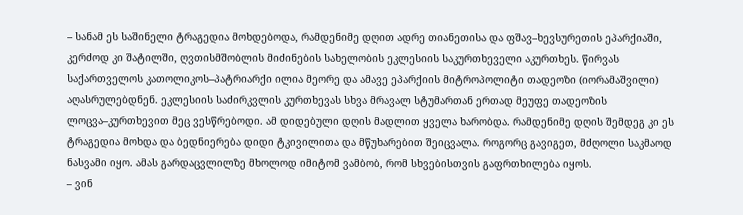– სანამ ეს საშინელი ტრაგედია მოხდებოდა, რამდენიმე დღით ადრე თიანეთისა და ფშავ–ხევსურეთის ეპარქიაში, კერძოდ კი შატილში, ღვთისმშობლის მიძინების სახელობის ეკლესიის საკურთხეველი აკურთხეს. წირვას საქართველოს კათოლიკოს–პატრიარქი ილია მეორე და ამავე ეპარქიის მიტროპოლიტი თადეოზი (იორამაშვილი) აღასრულებდნენ. ეკლესიის საძირკვლის კურთხევას სხვა მრავალ სტუმართან ერთად მეუფე თადეოზის ლოცვა–კურთხევით მეც ვესწრებოდი. ამ დიდებული დღის მადლით ყველა ხარობდა. რამდენიმე დღის შემდეგ კი ეს ტრაგედია მოხდა და ბედნიერება დიდი ტკივილითა და მწუხარებით შეიცვალა. როგორც გავიგეთ, მძღოლი საკმაოდ ნასვამი იყო. ამას გარდაცვლილზე მხოლოდ იმიტომ ვამბობ, რომ სხვებისთვის გაფრთხილება იყოს.
– ვინ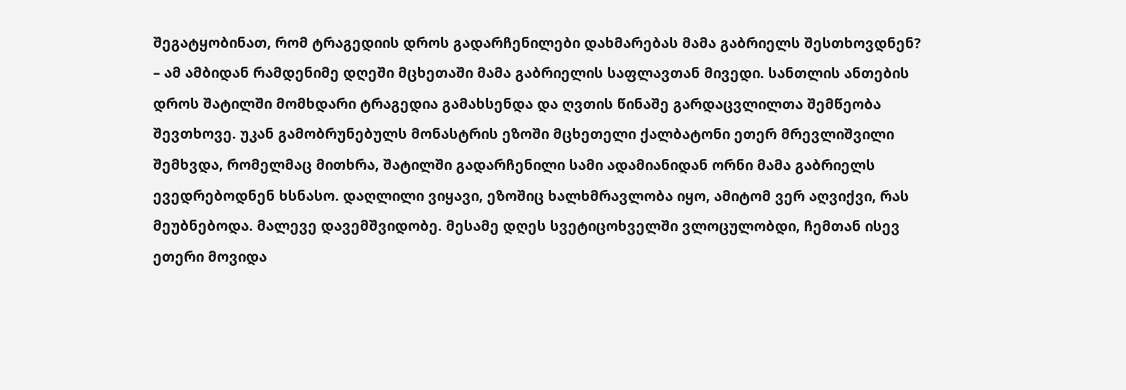შეგატყობინათ, რომ ტრაგედიის დროს გადარჩენილები დახმარებას მამა გაბრიელს შესთხოვდნენ?
– ამ ამბიდან რამდენიმე დღეში მცხეთაში მამა გაბრიელის საფლავთან მივედი. სანთლის ანთების დროს შატილში მომხდარი ტრაგედია გამახსენდა და ღვთის წინაშე გარდაცვლილთა შემწეობა შევთხოვე. უკან გამობრუნებულს მონასტრის ეზოში მცხეთელი ქალბატონი ეთერ მრევლიშვილი შემხვდა, რომელმაც მითხრა, შატილში გადარჩენილი სამი ადამიანიდან ორნი მამა გაბრიელს ევედრებოდნენ ხსნასო. დაღლილი ვიყავი, ეზოშიც ხალხმრავლობა იყო, ამიტომ ვერ აღვიქვი, რას მეუბნებოდა. მალევე დავემშვიდობე. მესამე დღეს სვეტიცოხველში ვლოცულობდი, ჩემთან ისევ ეთერი მოვიდა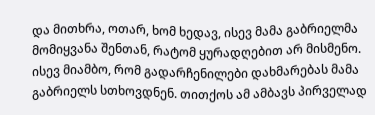და მითხრა, ოთარ, ხომ ხედავ, ისევ მამა გაბრიელმა მომიყვანა შენთან, რატომ ყურადღებით არ მისმენო. ისევ მიამბო, რომ გადარჩენილები დახმარებას მამა გაბრიელს სთხოვდნენ. თითქოს ამ ამბავს პირველად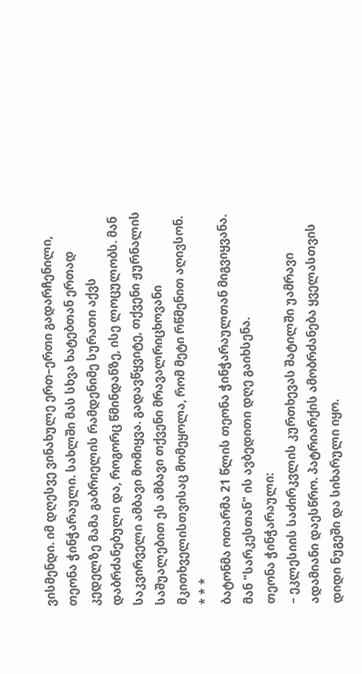ვისმენდი. იმ დღესვე ვინახულე ერთ–ერთი გადარჩენილი, თეონა ჭინჭარაული. სახლში მას სხვა ხატებთან ერთად კედელზე მამა გაბრიელის რამდენიმე სურათი აქვს დაბრძანებული და, როგორც წმინდანზე, ისე ლოცულობს. მან საკვირველი ამბავი მომიყვა. გადავწყვიტე, თქვენი ჟურნალის საშუალებით ეს ამბავი თქვენი მრავალრიცხოვანი მკითხველისთვისაც მომეყოლა, რომ მეტი რწმენით აღივსონ.
* * *
ბატონმა ოთარმა 21 წლის თეონა ჭინჭარაულთან მიგვიყვანა. მან "სარკესთან" ის ავბედითი დღე გაიხსენა.
თეონა ჭინჭარაული:
– ეკლესიის საძირკვლის კურთხევას შატილში უამრავი ადამიანი დაესწრო. პატრიარქის ამობრძანება ყველასთვის დიდი ნუგეში და სიხარული იყო.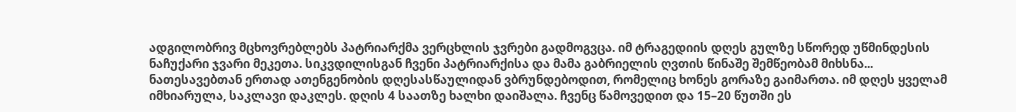ადგილობრივ მცხოვრებლებს პატრიარქმა ვერცხლის ჯვრები გადმოგვცა. იმ ტრაგედიის დღეს გულზე სწორედ უწმინდესის ნაჩუქარი ჯვარი მეკეთა. სიკვდილისგან ჩვენი პატრიარქისა და მამა გაბრიელის ღვთის წინაშე შემწეობამ მიხსნა...
ნათესავებთან ერთად ათენგენობის დღესასწაულიდან ვბრუნდებოდით, რომელიც ხონეს გორაზე გაიმართა. იმ დღეს ყველამ იმხიარულა, საკლავი დაკლეს. დღის 4 საათზე ხალხი დაიშალა. ჩვენც წამოვედით და 15–20 წუთში ეს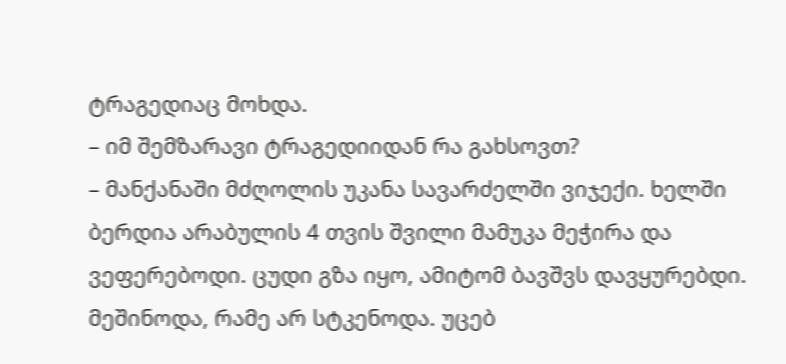ტრაგედიაც მოხდა.
– იმ შემზარავი ტრაგედიიდან რა გახსოვთ?
– მანქანაში მძღოლის უკანა სავარძელში ვიჯექი. ხელში ბერდია არაბულის 4 თვის შვილი მამუკა მეჭირა და ვეფერებოდი. ცუდი გზა იყო, ამიტომ ბავშვს დავყურებდი. მეშინოდა, რამე არ სტკენოდა. უცებ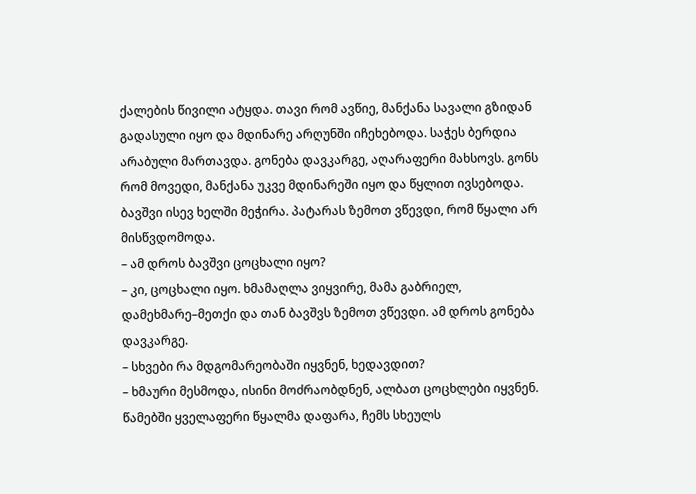ქალების წივილი ატყდა. თავი რომ ავწიე, მანქანა სავალი გზიდან გადასული იყო და მდინარე არღუნში იჩეხებოდა. საჭეს ბერდია არაბული მართავდა. გონება დავკარგე, აღარაფერი მახსოვს. გონს რომ მოვედი, მანქანა უკვე მდინარეში იყო და წყლით ივსებოდა. ბავშვი ისევ ხელში მეჭირა. პატარას ზემოთ ვწევდი, რომ წყალი არ მისწვდომოდა.
– ამ დროს ბავშვი ცოცხალი იყო?
– კი, ცოცხალი იყო. ხმამაღლა ვიყვირე, მამა გაბრიელ, დამეხმარე–მეთქი და თან ბავშვს ზემოთ ვწევდი. ამ დროს გონება დავკარგე.
– სხვები რა მდგომარეობაში იყვნენ, ხედავდით?
– ხმაური მესმოდა, ისინი მოძრაობდნენ, ალბათ ცოცხლები იყვნენ. წამებში ყველაფერი წყალმა დაფარა, ჩემს სხეულს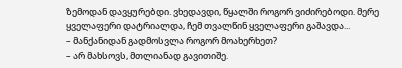ზემოდან დავყურებდი. ვხედავდი, წყალში როგორ ვიძირებოდი. მერე ყველაფერი დატრიალდა, ჩემ თვალწინ ყველაფერი გაშავდა...
– მანქანიდან გადმოსვლა როგორ მოახერხეთ?
– არ მახსოვს, მთლიანად გავითიშე.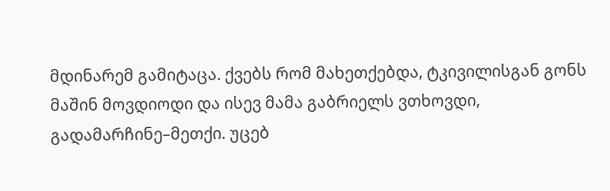მდინარემ გამიტაცა. ქვებს რომ მახეთქებდა, ტკივილისგან გონს მაშინ მოვდიოდი და ისევ მამა გაბრიელს ვთხოვდი, გადამარჩინე–მეთქი. უცებ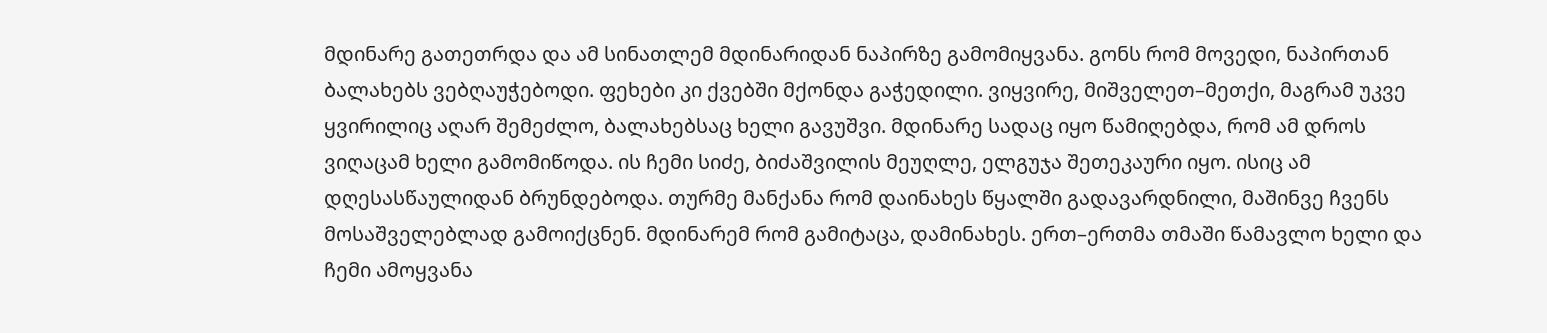მდინარე გათეთრდა და ამ სინათლემ მდინარიდან ნაპირზე გამომიყვანა. გონს რომ მოვედი, ნაპირთან ბალახებს ვებღაუჭებოდი. ფეხები კი ქვებში მქონდა გაჭედილი. ვიყვირე, მიშველეთ–მეთქი, მაგრამ უკვე ყვირილიც აღარ შემეძლო, ბალახებსაც ხელი გავუშვი. მდინარე სადაც იყო წამიღებდა, რომ ამ დროს ვიღაცამ ხელი გამომიწოდა. ის ჩემი სიძე, ბიძაშვილის მეუღლე, ელგუჯა შეთეკაური იყო. ისიც ამ დღესასწაულიდან ბრუნდებოდა. თურმე მანქანა რომ დაინახეს წყალში გადავარდნილი, მაშინვე ჩვენს მოსაშველებლად გამოიქცნენ. მდინარემ რომ გამიტაცა, დამინახეს. ერთ–ერთმა თმაში წამავლო ხელი და ჩემი ამოყვანა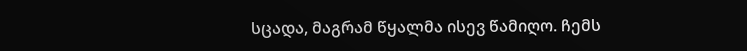სცადა, მაგრამ წყალმა ისევ წამიღო. ჩემს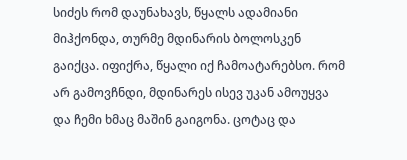სიძეს რომ დაუნახავს, წყალს ადამიანი მიჰქონდა, თურმე მდინარის ბოლოსკენ გაიქცა. იფიქრა, წყალი იქ ჩამოატარებსო. რომ არ გამოვჩნდი, მდინარეს ისევ უკან ამოუყვა და ჩემი ხმაც მაშინ გაიგონა. ცოტაც და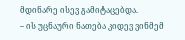მდინარე ისევ გამიტაცებდა.
– ის უცნაური ნათება კიდევ ვინმემ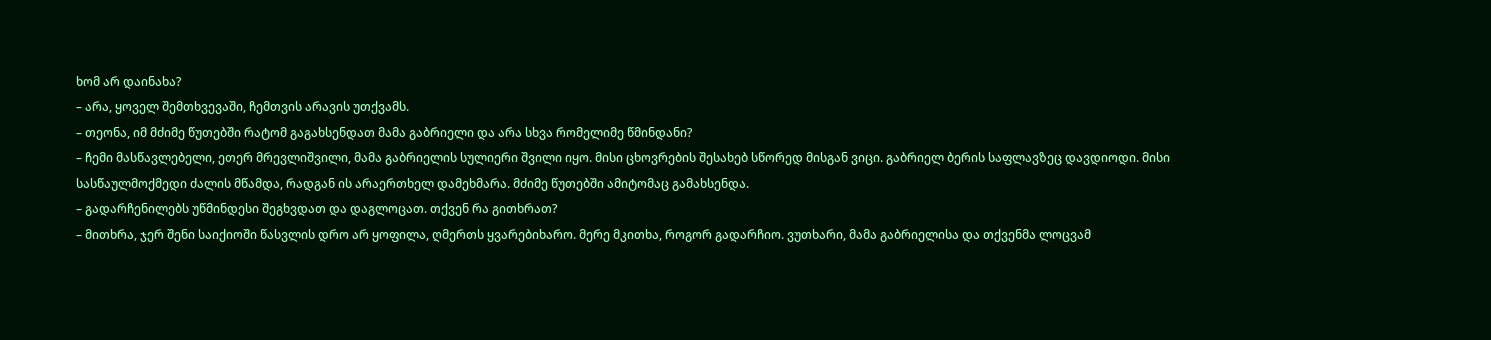ხომ არ დაინახა?
– არა, ყოველ შემთხვევაში, ჩემთვის არავის უთქვამს.
– თეონა, იმ მძიმე წუთებში რატომ გაგახსენდათ მამა გაბრიელი და არა სხვა რომელიმე წმინდანი?
– ჩემი მასწავლებელი, ეთერ მრევლიშვილი, მამა გაბრიელის სულიერი შვილი იყო. მისი ცხოვრების შესახებ სწორედ მისგან ვიცი. გაბრიელ ბერის საფლავზეც დავდიოდი. მისი სასწაულმოქმედი ძალის მწამდა, რადგან ის არაერთხელ დამეხმარა. მძიმე წუთებში ამიტომაც გამახსენდა.
– გადარჩენილებს უწმინდესი შეგხვდათ და დაგლოცათ. თქვენ რა გითხრათ?
– მითხრა, ჯერ შენი საიქიოში წასვლის დრო არ ყოფილა, ღმერთს ყვარებიხარო. მერე მკითხა, როგორ გადარჩიო. ვუთხარი, მამა გაბრიელისა და თქვენმა ლოცვამ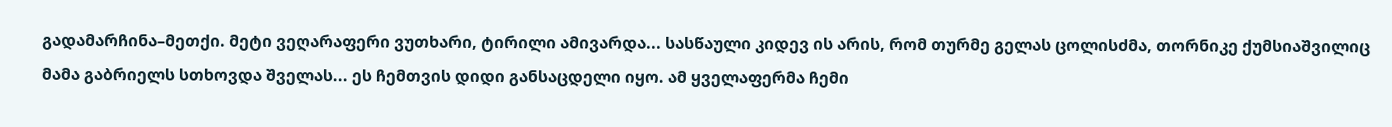გადამარჩინა–მეთქი. მეტი ვეღარაფერი ვუთხარი, ტირილი ამივარდა... სასწაული კიდევ ის არის, რომ თურმე გელას ცოლისძმა, თორნიკე ქუმსიაშვილიც მამა გაბრიელს სთხოვდა შველას... ეს ჩემთვის დიდი განსაცდელი იყო. ამ ყველაფერმა ჩემი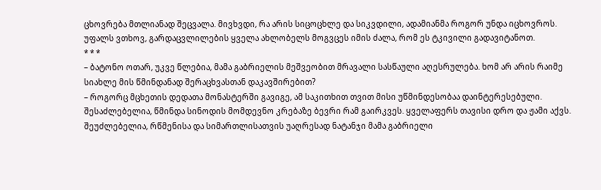ცხოვრება მთლიანად შეცვალა. მივხვდი, რა არის სიცოცხლე და სიკვდილი, ადამიანმა როგორ უნდა იცხოვროს. უფალს ვთხოვ, გარდაცვლილების ყველა ახლობელს მოგვცეს იმის ძალა, რომ ეს ტკივილი გადავიტანოთ.
* * *
– ბატონო ოთარ, უკვე წლებია, მამა გაბრიელის მეშვეობით მრავალი სასწაული აღესრულება. ხომ არ არის რაიმე სიახლე მის წმინდანად შერაცხვასთან დაკავშირებით?
– როგორც მცხეთის დედათა მონასტერში გავიგე, ამ საკითხით თვით მისი უწმინდესობაა დაინტერესებული. შესაძლებელია, წმინდა სინოდის მომდევნო კრებაზე ბევრი რამ გაირკვეს. ყველაფერს თავისი დრო და ჟამი აქვს. შეუძლებელია, რწმენისა და სიმართლისათვის უაღრესად ნატანჯი მამა გაბრიელი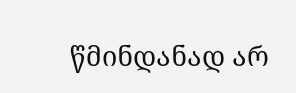წმინდანად არ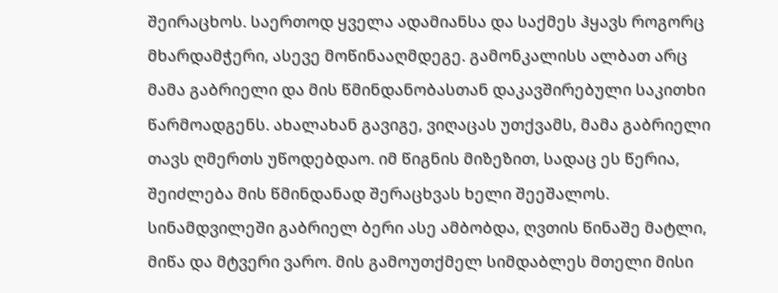შეირაცხოს. საერთოდ ყველა ადამიანსა და საქმეს ჰყავს როგორც მხარდამჭერი, ასევე მოწინააღმდეგე. გამონკალისს ალბათ არც მამა გაბრიელი და მის წმინდანობასთან დაკავშირებული საკითხი წარმოადგენს. ახალახან გავიგე, ვიღაცას უთქვამს, მამა გაბრიელი თავს ღმერთს უწოდებდაო. იმ წიგნის მიზეზით, სადაც ეს წერია, შეიძლება მის წმინდანად შერაცხვას ხელი შეეშალოს. სინამდვილეში გაბრიელ ბერი ასე ამბობდა, ღვთის წინაშე მატლი, მიწა და მტვერი ვარო. მის გამოუთქმელ სიმდაბლეს მთელი მისი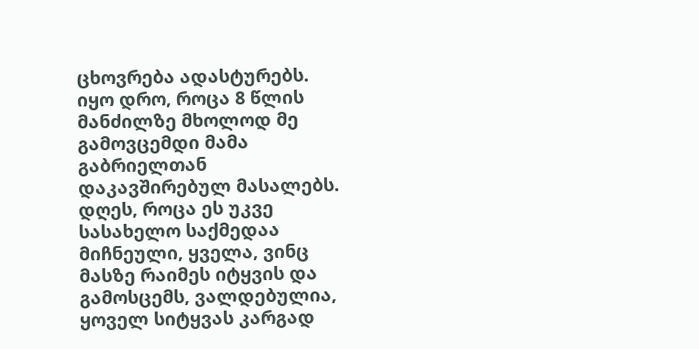ცხოვრება ადასტურებს.
იყო დრო, როცა 8 წლის მანძილზე მხოლოდ მე გამოვცემდი მამა გაბრიელთან დაკავშირებულ მასალებს. დღეს, როცა ეს უკვე სასახელო საქმედაა მიჩნეული, ყველა, ვინც მასზე რაიმეს იტყვის და გამოსცემს, ვალდებულია, ყოველ სიტყვას კარგად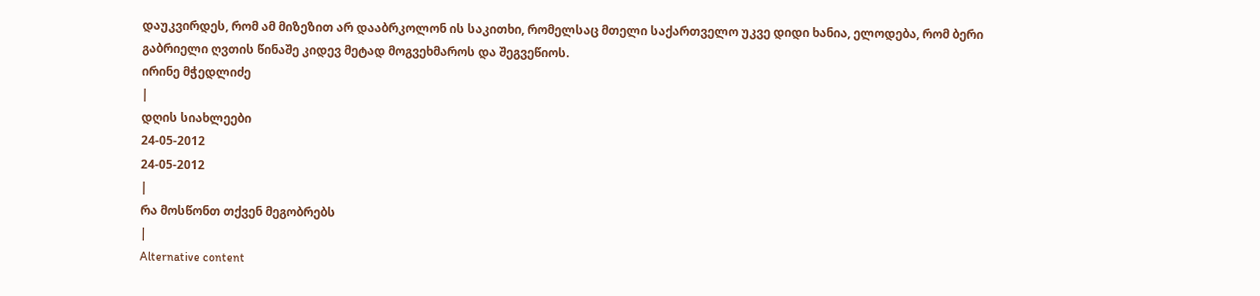დაუკვირდეს, რომ ამ მიზეზით არ დააბრკოლონ ის საკითხი, რომელსაც მთელი საქართველო უკვე დიდი ხანია, ელოდება, რომ ბერი გაბრიელი ღვთის წინაშე კიდევ მეტად მოგვეხმაროს და შეგვეწიოს.
ირინე მჭედლიძე
|
დღის სიახლეები
24-05-2012
24-05-2012
|
რა მოსწონთ თქვენ მეგობრებს
|
Alternative content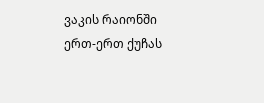ვაკის რაიონში ერთ-ერთ ქუჩას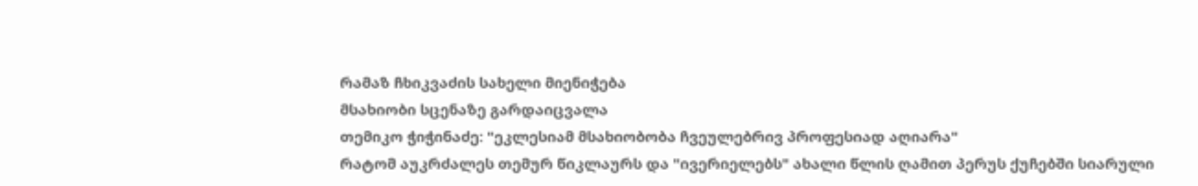რამაზ ჩხიკვაძის სახელი მიენიჭება
მსახიობი სცენაზე გარდაიცვალა
თემიკო ჭიჭინაძე: "ეკლესიამ მსახიობობა ჩვეულებრივ პროფესიად აღიარა"
რატომ აუკრძალეს თემურ წიკლაურს და "ივერიელებს" ახალი წლის ღამით პერუს ქუჩებში სიარული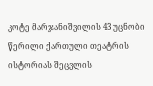კოტე მარჯანიშვილის 43 უცნობი წერილი ქართული თეატრის ისტორიას შეცვლის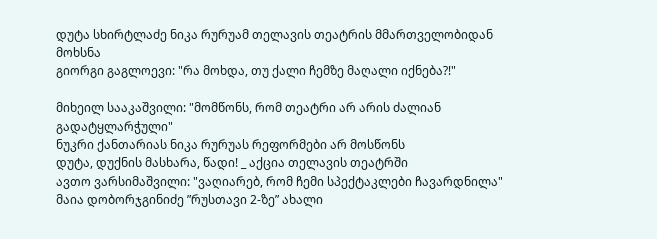დუტა სხირტლაძე ნიკა რურუამ თელავის თეატრის მმართველობიდან მოხსნა
გიორგი გაგლოევი: "რა მოხდა, თუ ქალი ჩემზე მაღალი იქნება?!"

მიხეილ სააკაშვილი: "მომწონს, რომ თეატრი არ არის ძალიან გადატყლარჭული"
ნუკრი ქანთარიას ნიკა რურუას რეფორმები არ მოსწონს
დუტა, დუქნის მასხარა, წადი! _ აქცია თელავის თეატრში
ავთო ვარსიმაშვილი: "ვაღიარებ, რომ ჩემი სპექტაკლები ჩავარდნილა"
მაია დობორჯგინიძე ”რუსთავი 2-ზე” ახალი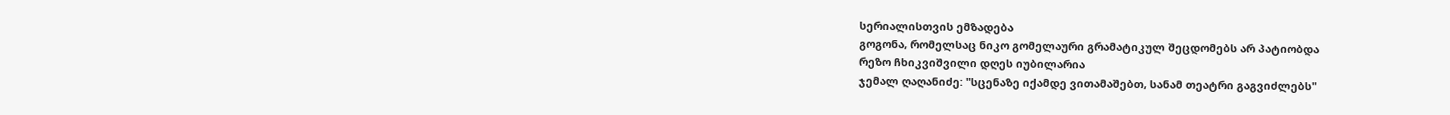სერიალისთვის ემზადება
გოგონა, რომელსაც ნიკო გომელაური გრამატიკულ შეცდომებს არ პატიობდა
რეზო ჩხიკვიშვილი დღეს იუბილარია
ჯემალ ღაღანიძე: "სცენაზე იქამდე ვითამაშებთ, სანამ თეატრი გაგვიძლებს"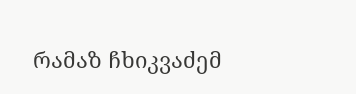რამაზ ჩხიკვაძემ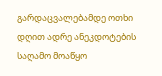გარდაცვალებამდე ოთხი დღით ადრე ანეკდოტების საღამო მოაწყო